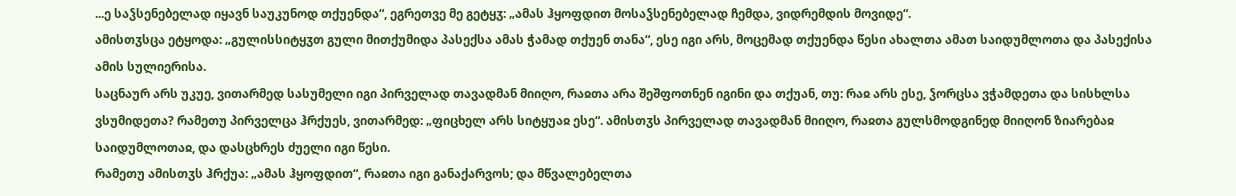...ე საჴსენებელად იყავნ საუკუნოდ თქუენდა“, ეგრეთვე მე გეტყჳ: „ამას ჰყოფდით მოსაჴსენებელად ჩემდა, ვიდრემდის მოვიდე“.
ამისთჳსცა ეტყოდა: „გულისსიტყჳთ გული მითქუმიდა პასექსა ამას ჭამად თქუენ თანა“, ესე იგი არს, მოცემად თქუენდა წესი ახალთა ამათ საიდუმლოთა და პასექისა ამის სულიერისა.
საცნაურ არს უკუე, ვითარმედ სასუმელი იგი პირველად თავადმან მიიღო, რაჲთა არა შეშფოთნენ იგინი და თქუან, თუ: რაჲ არს ესე, ჴორცსა ვჭამდეთა და სისხლსა ვსუმიდეთა? რამეთუ პირველცა ჰრქუეს, ვითარმედ: „ფიცხელ არს სიტყუაჲ ესე“. ამისთჳს პირველად თავადმან მიიღო, რაჲთა გულსმოდგინედ მიიღონ ზიარებაჲ საიდუმლოთაჲ, და დასცხრეს ძუელი იგი წესი.
რამეთუ ამისთჳს ჰრქუა: „ამას ჰყოფდით“, რაჲთა იგი განაქარვოს; და მწვალებელთა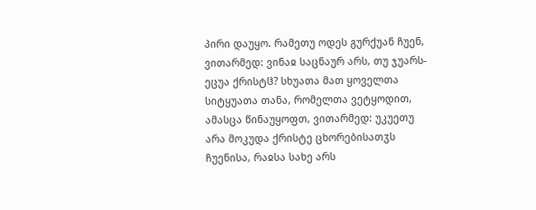პირი დაუყო. რამეთუ ოდეს გურქუან ჩუენ, ვითარმედ: ვინაჲ საცნაურ არს, თუ ჯუარს-ეცუა ქრისტჱ? სხუათა მათ ყოველთა სიტყუათა თანა, რომელთა ვეტყოდით, ამასცა წინაუყოფთ, ვითარმედ: უკუეთუ არა მოკუდა ქრისტე ცხორებისათჳს ჩუენისა, რაჲსა სახე არს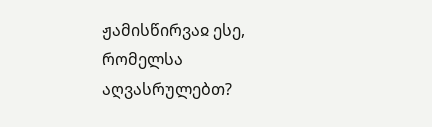ჟამისწირვაჲ ესე, რომელსა აღვასრულებთ?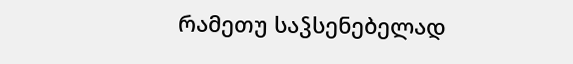რამეთუ საჴსენებელად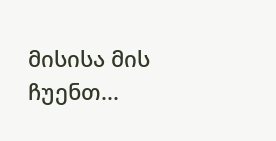მისისა მის ჩუენთ...